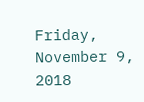Friday, November 9, 2018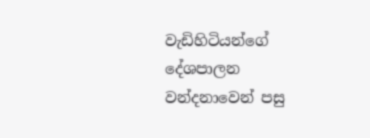වැඩිහිටියන්ගේ දේශපාලන වන්දනාවෙන් පසු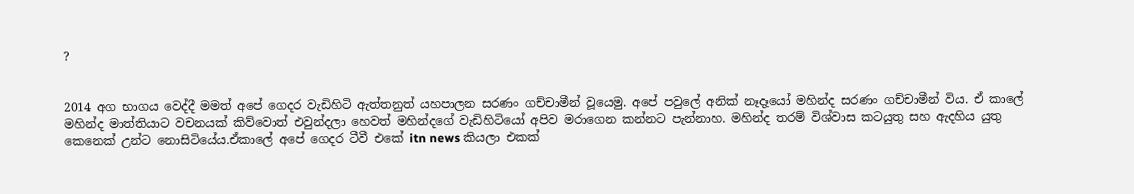?


2014 අග භාගය වෙද්දී මමත් අපේ ගෙදර වැඩිහිටි ඇත්තනුත් යහපාලන සරණං ගච්චාමීන් වූයෙමු. අපේ පවුලේ අනික් නෑදෑයෝ මහින්ද සරණං ගච්චාමීන් විය. ඒ කාලේ මහින්ද මාත්තියාට වචනයක් කිව්වොත් එවුන්දලා හෙවත් මහින්දගේ වැඩිහිටියෝ අපිව මරාගෙන කන්නට පැන්නාහ. මහින්ද තරම් විශ්වාස කටයුතු සහ ඇදහිය යුතු කෙනෙක් උන්ට නොසිටියේය.ඒකාලේ අපේ ගෙදර ටීවී එකේ itn news කියලා එකක්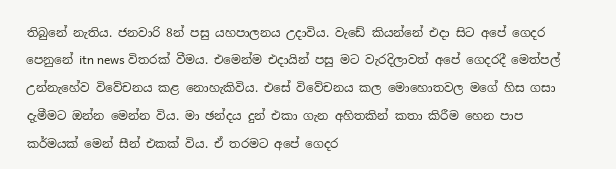තිබුනේ නැතිය. ජනවාරි 8න් පසු යහපාලනය උදාවිය. වැඩේ කියන්නේ එදා සිට අපේ ගෙදර පෙනුනේ itn news විතරක් වීමය. එමෙන්ම එදායින් පසු මට වැරදිලාවත් අපේ ගෙදරදී මෙත්පල් උන්නැහේව විවේචනය කළ නොහැකිවිය. එසේ විවේචනය කල මොහොතවල මගේ හිස ගසා දැමීමට ඔන්න මෙන්න විය. මා ඡන්දය දුන් එකා ගැන අහිතකින් කතා කිරීම හෙන පාප කර්මයක් මෙන් සීන් එකක් විය. ඒ තරමට අපේ ගෙදර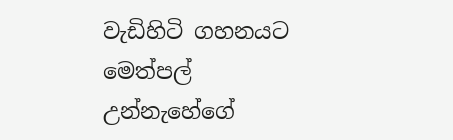වැඩිහිටි ගහනයට මෙත්පල් උන්නැහේගේ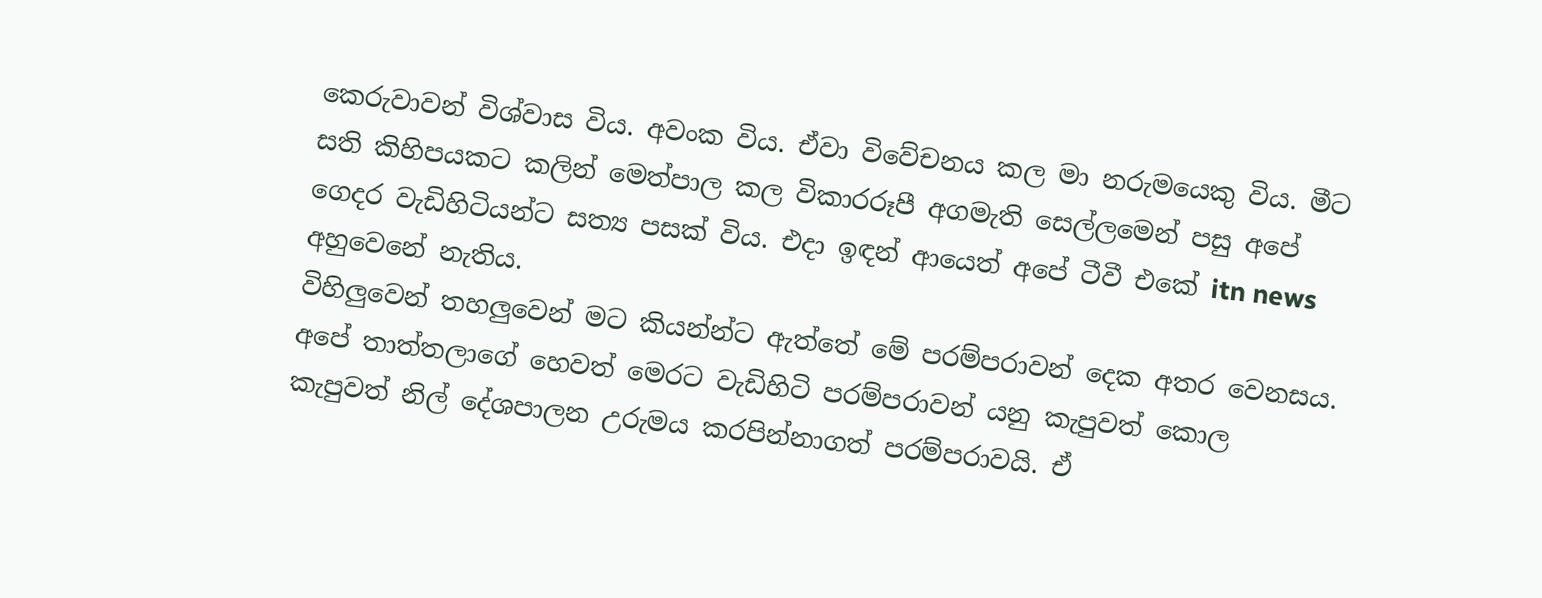කෙරුවාවන් විශ්වාස විය. අවංක විය. ඒවා විවේචනය කල මා නරුමයෙකු විය. මීට සති කිහිපයකට කලින් මෙත්පාල කල විකාරරූපී අගමැති සෙල්ලමෙන් පසු අපේ ගෙදර වැඩිහිටියන්ට සත්‍ය පසක් විය. එදා ඉඳන් ආයෙත් අපේ ටීවී එකේ itn news අහුවෙනේ නැතිය.
විහිලුවෙන් තහලුවෙන් මට කියන්න්ට ඇත්තේ මේ පරම්පරාවන් දෙක අතර වෙනසය. අපේ තාත්තලාගේ හෙවත් මෙරට වැඩිහිටි පරම්පරාවන් යනු කැපුවත් කොල කැපුවත් නිල් දේශපාලන උරුමය කරපින්නාගත් පරම්පරාවයි. ඒ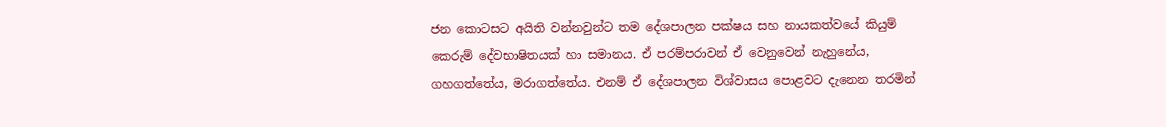ජන කොටසට අයිති වන්නවුන්ට තම දේශපාලන පක්ෂය සහ නායකත්වයේ කියුම් කෙරුම් දේවභාෂිතයක් හා සමානය. ඒ පරම්පරාවන් ඒ වෙනුවෙන් නැහුනේය, ගහගත්තේය, මරාගත්තේය. එනම් ඒ දේශපාලන විශ්වාසය පොළවට දැනෙන තරමින්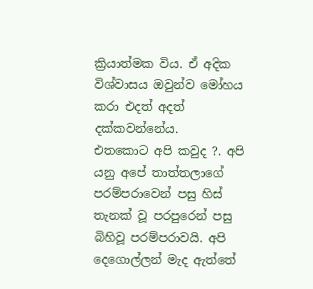ක්‍රියාත්මක විය. ඒ අදික විශ්වාසය ඔවුන්ව මෝහය කරා එදත් අදත් දක්කවන්නේය.
එතකොට අපි කවුද ?. අපි යනු අපේ තාත්තලාගේ පරම්පරාවෙන් පසු හිස් තැනක් වූ පරපුරෙන් පසු බිහිවූ පරම්පරාවයි. අපි දෙගොල්ලන් මැද ඇත්තේ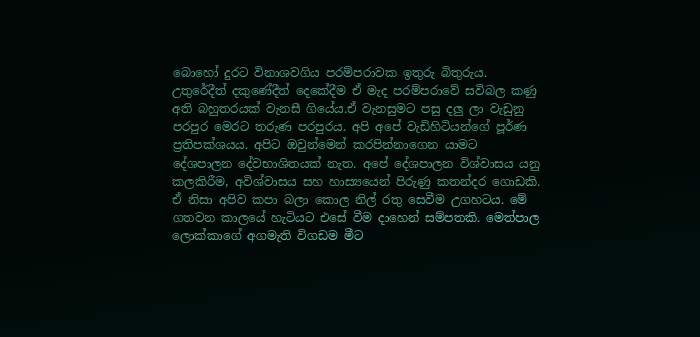බොහෝ දුරට විනාශවගිය පරම්පරාවක ඉතුරු බිතුරුය. උතුරේදීත් දකුණේදීත් දෙකේදීම ඒ මැද පරම්පරාවේ සවිබල කණු අති බහුතරයක් වැනසී ගියේය.ඒ වැනසුමට පසු දලු ලා වැඩුනු පරපුර මෙරට තරුණ පරපුරය. අපි අපේ වැඩිහිටියන්ගේ පූර්ණ ප්‍රතිපක්ශයය. අපිට ඔවුන්මෙන් කරපින්නාගෙන යාමට දේශපාලන දේවභාශිතයක් නැත. අපේ දේශපාලන විශ්වාසය යනු කලකිරීම, අවිශ්වාසය සහ හාස්‍යයෙන් පිරුණු කතන්දර ගොඩකි. ඒ නිසා අපිව කපා බලා කොල නිල් රතු සෙවීම උගහටය. මේ ගතවන කාලයේ හැටියට එසේ වීම දාහෙන් සම්පතකි. මෙත්පාල ලොක්කාගේ අගමැති විගඩම මීට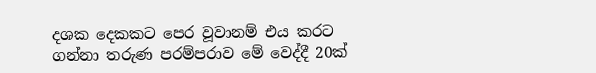දශක දෙකකට පෙර වූවානම් එය කරට ගන්නා තරුණ පරම්පරාව මේ වෙද්දී 20ක්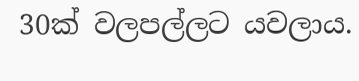30ක් වලපල්ලට යවලාය.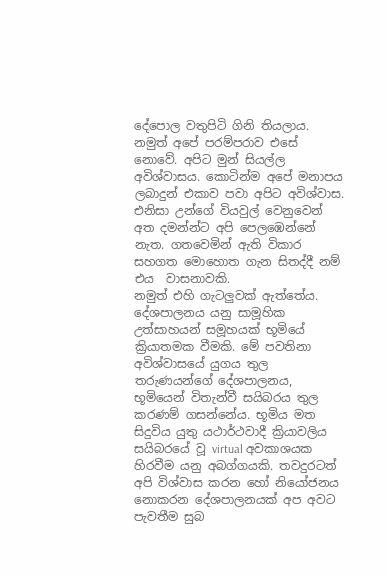දේපොල වතුපිටි ගිනි තියලාය. නමුත් අපේ පරම්පරාව එසේ නොවේ. අපිට මුන් සියල්ල අවිශ්වාසය. කොටින්ම අපේ මනාපය ලබාදුන් එකාව පවා අපිට අවිශ්වාස. එනිසා උන්ගේ වියවුල් වෙනුවෙන් අත දමන්න්ට අපි පෙලඹෙන්නේ නැත. ගතවෙමින් ඇති විකාර සහගත මොහොත ගැන සිතද්දී නම් එය  වාසනාවකි.
නමුත් එහි ගැටලුවක් ඇත්තේය. දේශපාලනය යනු සාමූහික උත්සාහයන් සමූහයක් භූමියේ ක්‍රියාතමක වීමකි. මේ පවතිනා අවිශ්වාසයේ යුගය තුල තරුණයන්ගේ දේශපාලනය, භූමියෙන් විතැන්වී සයිබරය තුල කරණම් ගසන්නේය. භූමිය මත සිදුවිය යුතු යථාර්ථවාදී ක්‍රියාවලිය සයිබරයේ වූ virtual අවකාශයක හිරවීම යනු අබග්ගයකි. තවදුරටත් අපි විශ්වාස කරන හෝ නියෝජනය නොකරන දේශපාලනයක් අප අවට පැවතීම සුබ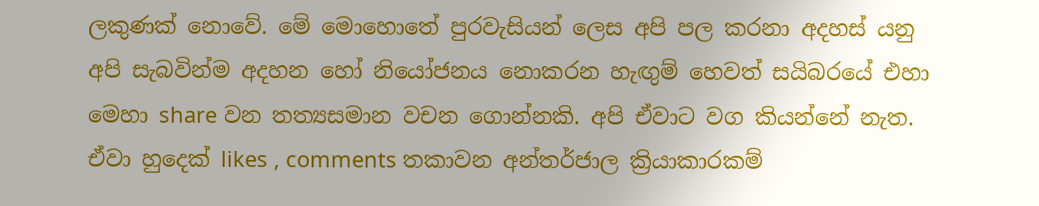ලකුණක් නොවේ. මේ මොහොතේ පුරවැසියන් ලෙස අපි පල කරනා අදහස් යනු අපි සැබවින්ම අදහන හෝ නියෝජනය නොකරන හැඟුම් හෙවත් සයිබරයේ එහා මෙහා share වන තත්‍යසමාන වචන ගොන්නකි. අපි ඒවාට වග කියන්නේ නැත. ඒවා හුදෙක් likes , comments තකාවන අන්තර්ජාල ක්‍රියාකාරකම්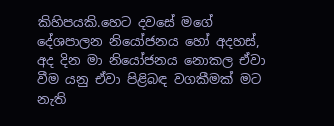කිහිපයකි.හෙට දවසේ මගේ දේශපාලන නියෝජනය හෝ අදහස්, අද දින මා නියෝජනය නොකල ඒවා වීම යනු ඒවා පිළිබඳ වගකීමක් මට නැති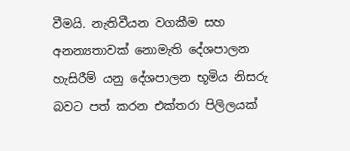වීමයි. නැතිවීයන වගකීම සහ අනන්‍යතාවක් නොමැති දේශපාලන හැසිරීම් යනු දේශපාලන භූමිය නිසරු බවට පත් කරන එක්තරා පිලිලයක්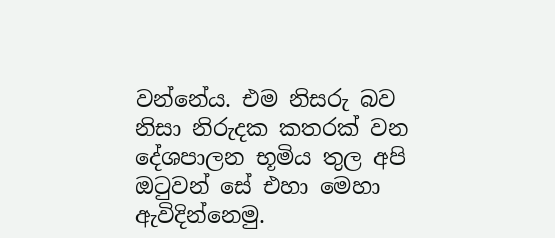වන්නේය. එම නිසරු බව නිසා නිරුදක කතරක් වන දේශපාලන භූමිය තුල අපි ඔටුවන් සේ එහා මෙහා ඇවිදින්නෙමු.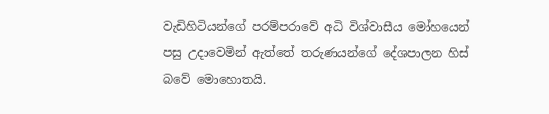වැඩිහිටියන්ගේ පරම්පරාවේ අධි විශ්වාසීය මෝහයෙන් පසු උදාවෙමින් ඇත්තේ තරුණයන්ගේ දේශපාලන හිස් බවේ මොහොතයි.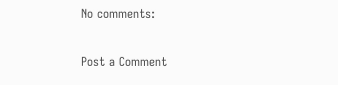No comments:

Post a Comment